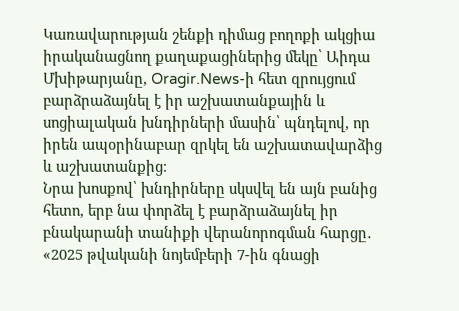Կառավարության շենքի դիմաց բողոքի ակցիա իրականացնող քաղաքացիներից մեկը՝ Աիդա Մխիթարյանը, Oragir.News-ի հետ զրույցում բարձրաձայնել է իր աշխատանքային և սոցիալական խնդիրների մասին՝ պնդելով, որ իրեն ապօրինաբար զրկել են աշխատավարձից և աշխատանքից։
Նրա խոսքով՝ խնդիրները սկսվել են այն բանից հետո, երբ նա փորձել է բարձրաձայնել իր բնակարանի տանիքի վերանորոգման հարցը․ «2025 թվականի նոյեմբերի 7-ին գնացի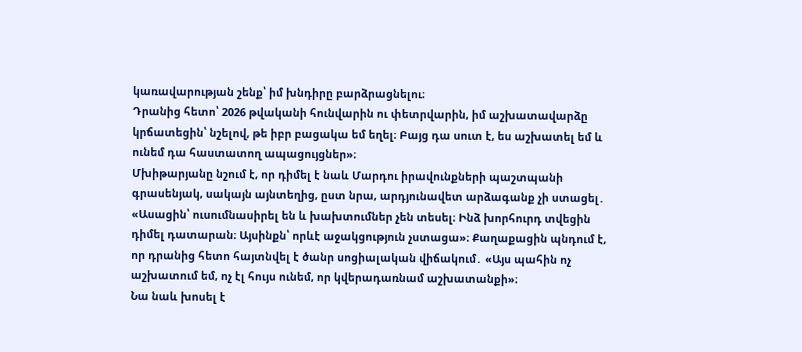կառավարության շենք՝ իմ խնդիրը բարձրացնելու։
Դրանից հետո՝ 2026 թվականի հունվարին ու փետրվարին, իմ աշխատավարձը կրճատեցին՝ նշելով, թե իբր բացակա եմ եղել։ Բայց դա սուտ է, ես աշխատել եմ և ունեմ դա հաստատող ապացույցներ»։
Մխիթարյանը նշում է, որ դիմել է նաև Մարդու իրավունքների պաշտպանի գրասենյակ, սակայն այնտեղից, ըստ նրա, արդյունավետ արձագանք չի ստացել․
«Ասացին՝ ուսումնասիրել են և խախտումներ չեն տեսել։ Ինձ խորհուրդ տվեցին դիմել դատարան։ Այսինքն՝ որևէ աջակցություն չստացա»։ Քաղաքացին պնդում է, որ դրանից հետո հայտնվել է ծանր սոցիալական վիճակում․ «Այս պահին ոչ աշխատում եմ, ոչ էլ հույս ունեմ, որ կվերադառնամ աշխատանքի»։
Նա նաև խոսել է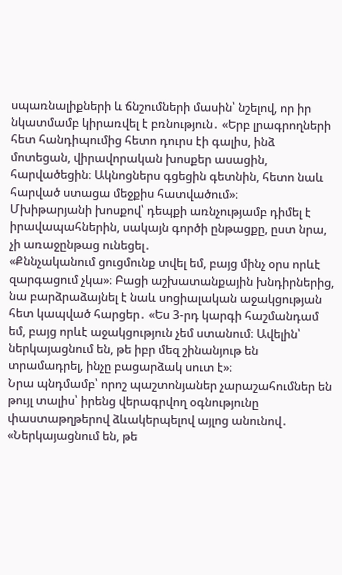սպառնալիքների և ճնշումների մասին՝ նշելով, որ իր նկատմամբ կիրառվել է բռնություն․ «Երբ լրագրողների հետ հանդիպումից հետո դուրս էի գալիս, ինձ մոտեցան, վիրավորական խոսքեր ասացին, հարվածեցին։ Ակնոցներս գցեցին գետնին, հետո նաև հարված ստացա մեջքիս հատվածում»։
Մխիթարյանի խոսքով՝ դեպքի առնչությամբ դիմել է իրավապահներին, սակայն գործի ընթացքը, ըստ նրա, չի առաջընթաց ունեցել․
«Քննչականում ցուցմունք տվել եմ, բայց մինչ օրս որևէ զարգացում չկա»։ Բացի աշխատանքային խնդիրներից, նա բարձրաձայնել է նաև սոցիալական աջակցության հետ կապված հարցեր․ «Ես 3-րդ կարգի հաշմանդամ եմ, բայց որևէ աջակցություն չեմ ստանում։ Ավելին՝ ներկայացնում են, թե իբր մեզ շինանյութ են տրամադրել, ինչը բացարձակ սուտ է»։
Նրա պնդմամբ՝ որոշ պաշտոնյաներ չարաշահումներ են թույլ տալիս՝ իրենց վերագրվող օգնությունը փաստաթղթերով ձևակերպելով այլոց անունով․ «Ներկայացնում են, թե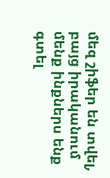մեզ շիֆեր են տվել, բայց իրականում մենք ինքներս ենք գտել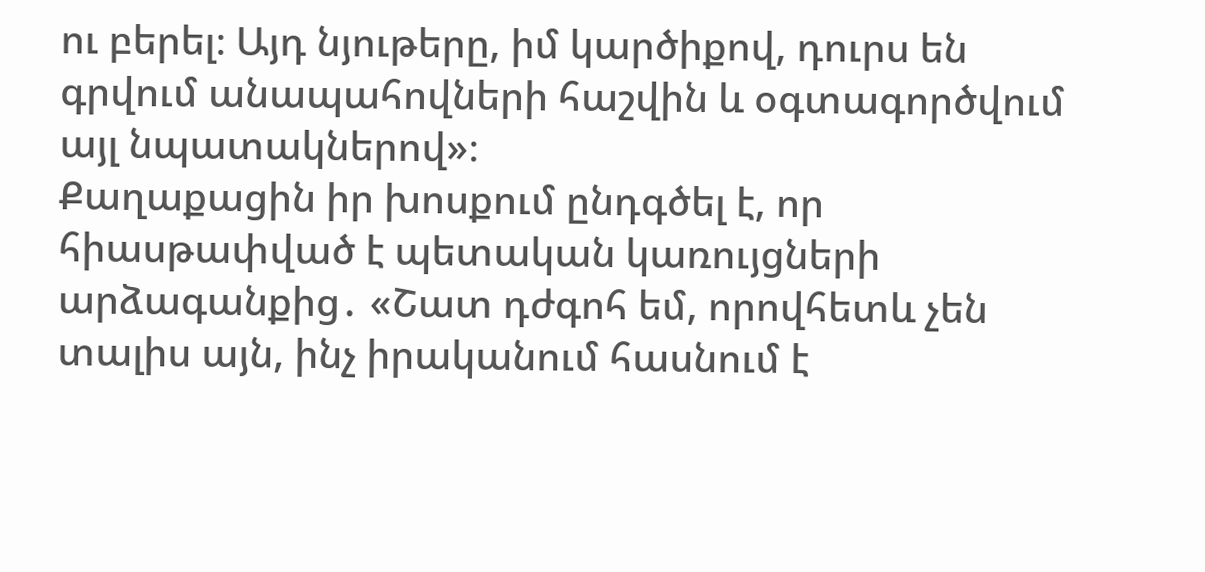ու բերել։ Այդ նյութերը, իմ կարծիքով, դուրս են գրվում անապահովների հաշվին և օգտագործվում այլ նպատակներով»։
Քաղաքացին իր խոսքում ընդգծել է, որ հիասթափված է պետական կառույցների արձագանքից․ «Շատ դժգոհ եմ, որովհետև չեն տալիս այն, ինչ իրականում հասնում է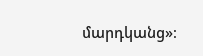մարդկանց»։